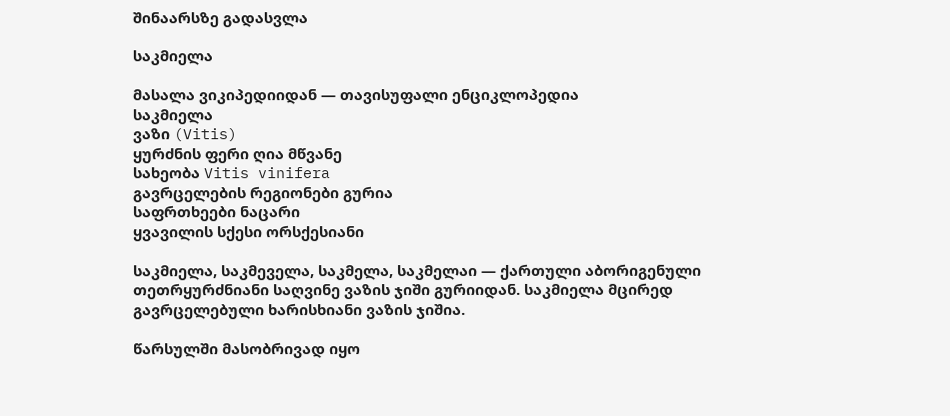შინაარსზე გადასვლა

საკმიელა

მასალა ვიკიპედიიდან — თავისუფალი ენციკლოპედია
საკმიელა
ვაზი (Vitis)
ყურძნის ფერი ღია მწვანე
სახეობა Vitis vinifera
გავრცელების რეგიონები გურია
საფრთხეები ნაცარი
ყვავილის სქესი ორსქესიანი

საკმიელა, საკმეველა, საკმელა, საკმელაი — ქართული აბორიგენული თეთრყურძნიანი საღვინე ვაზის ჯიში გურიიდან. საკმიელა მცირედ გავრცელებული ხარისხიანი ვაზის ჯიშია.

წარსულში მასობრივად იყო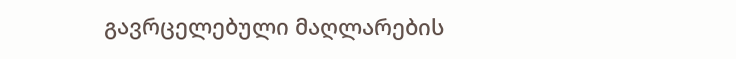გავრცელებული მაღლარების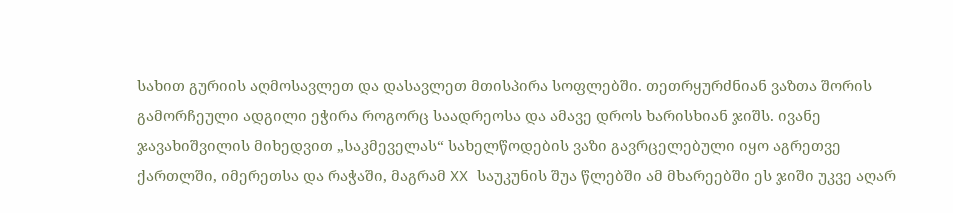სახით გურიის აღმოსავლეთ და დასავლეთ მთისპირა სოფლებში. თეთრყურძნიან ვაზთა შორის გამორჩეული ადგილი ეჭირა როგორც საადრეოსა და ამავე დროს ხარისხიან ჯიშს. ივანე ჯავახიშვილის მიხედვით „საკმეველას“ სახელწოდების ვაზი გავრცელებული იყო აგრეთვე ქართლში, იმერეთსა და რაჭაში, მაგრამ XX საუკუნის შუა წლებში ამ მხარეებში ეს ჯიში უკვე აღარ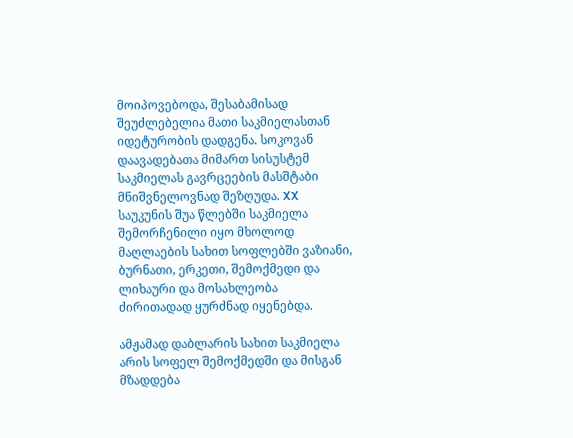მოიპოვებოდა, შესაბამისად შეუძლებელია მათი საკმიელასთან იდეტურობის დადგენა. სოკოვან დაავადებათა მიმართ სისუსტემ საკმიელას გავრცეების მასშტაბი მნიშვნელოვნად შეზღუდა. XX საუკუნის შუა წლებში საკმიელა შემორჩენილი იყო მხოლოდ მაღლაების სახით სოფლებში ვაზიანი, ბურნათი, ერკეთი, შემოქმედი და ლიხაური და მოსახლეობა ძირითადად ყურძნად იყენებდა.

ამჟამად დაბლარის სახით საკმიელა არის სოფელ შემოქმედში და მისგან მზადდება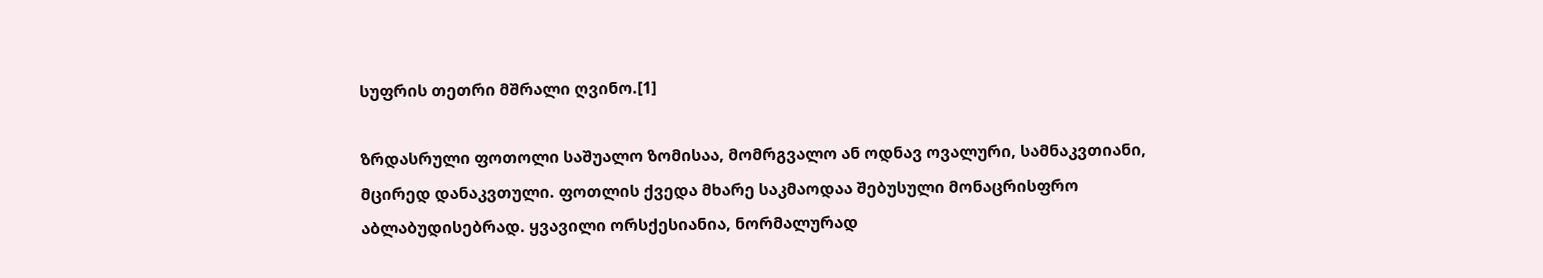სუფრის თეთრი მშრალი ღვინო.[1]

ზრდასრული ფოთოლი საშუალო ზომისაა, მომრგვალო ან ოდნავ ოვალური, სამნაკვთიანი, მცირედ დანაკვთული. ფოთლის ქვედა მხარე საკმაოდაა შებუსული მონაცრისფრო აბლაბუდისებრად. ყვავილი ორსქესიანია, ნორმალურად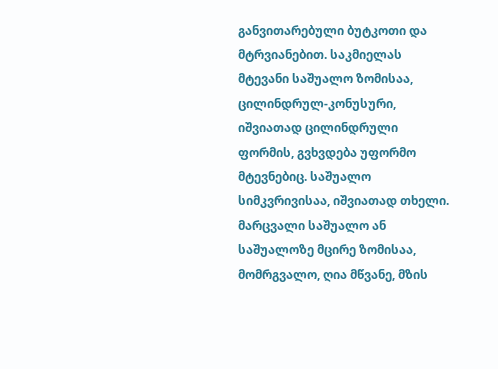განვითარებული ბუტკოთი და მტრვიანებით. საკმიელას მტევანი საშუალო ზომისაა, ცილინდრულ-კონუსური, იშვიათად ცილინდრული ფორმის, გვხვდება უფორმო მტევნებიც. საშუალო სიმკვრივისაა, იშვიათად თხელი. მარცვალი საშუალო ან საშუალოზე მცირე ზომისაა, მომრგვალო, ღია მწვანე, მზის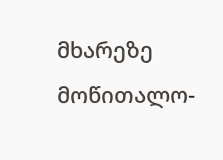მხარეზე მოწითალო-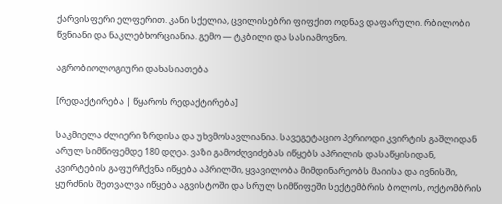ქარვისფერი ელფერით. კანი სქელია, ცვილისებრი ფიფქით ოდნავ დაფარული. რბილობი წვნიანი და ნაკლებხორციანია. გემო — ტკბილი და სასიამოვნო.

აგრობიოლოგიური დახასიათება

[რედაქტირება | წყაროს რედაქტირება]

საკმიელა ძლიერი ზრდისა და უხვმოსავლიანია. სავეგეტაციო პერიოდი კვირტის გაშლიდან არულ სიმწიფემდე 180 დღეა. ვაზი გამოძღვიძებას იწყებს აპრილის დასაწყისიდან, კვირტების გაფურჩქვნა იწყება აპრილში, ყვავილობა მიმდინარეობს მაიისა და ივნისში, ყურძნის შეთვალვა იწყება აგვისტოში და სრულ სიმწიფეში სექტემბრის ბოლოს, ოქტომბრის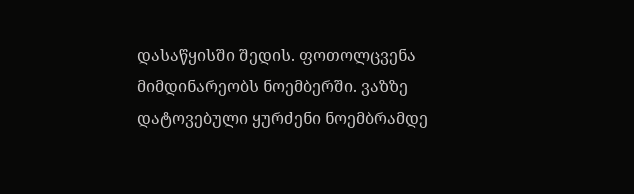დასაწყისში შედის. ფოთოლცვენა მიმდინარეობს ნოემბერში. ვაზზე დატოვებული ყურძენი ნოემბრამდე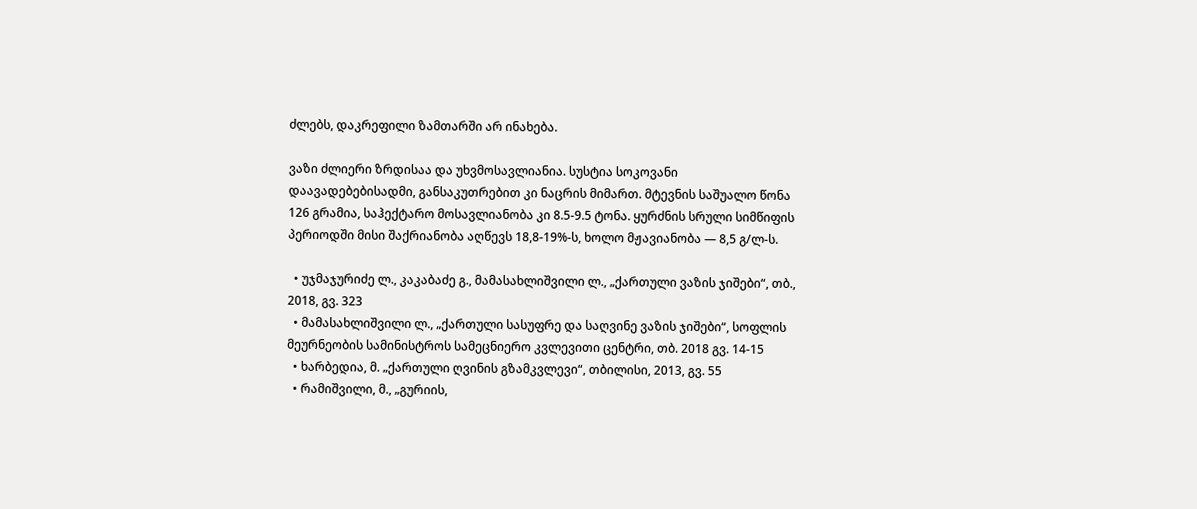ძლებს, დაკრეფილი ზამთარში არ ინახება.

ვაზი ძლიერი ზრდისაა და უხვმოსავლიანია. სუსტია სოკოვანი დაავადებებისადმი, განსაკუთრებით კი ნაცრის მიმართ. მტევნის საშუალო წონა 126 გრამია, საჰექტარო მოსავლიანობა კი 8.5-9.5 ტონა. ყურძნის სრული სიმწიფის პერიოდში მისი შაქრიანობა აღწევს 18,8-19%-ს, ხოლო მჟავიანობა — 8,5 გ/ლ-ს.

  • უჯმაჯურიძე ლ., კაკაბაძე გ., მამასახლიშვილი ლ., „ქართული ვაზის ჯიშები“, თბ., 2018, გვ. 323
  • მამასახლიშვილი ლ., „ქართული სასუფრე და საღვინე ვაზის ჯიშები“, სოფლის მეურნეობის სამინისტროს სამეცნიერო კვლევითი ცენტრი, თბ. 2018 გვ. 14-15
  • ხარბედია, მ. „ქართული ღვინის გზამკვლევი“, თბილისი, 2013, გვ. 55
  • რამიშვილი, მ., „გურიის,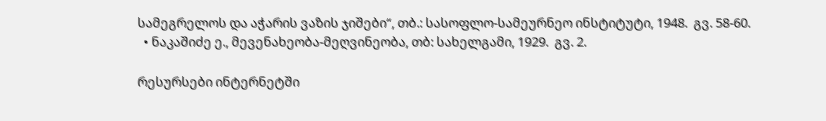სამეგრელოს და აჭარის ვაზის ჯიშები“, თბ.: სასოფლო-სამეურნეო ინსტიტუტი, 1948.  გვ. 58-60.
  • ნაკაშიძე ე., მევენახეობა-მეღვინეობა, თბ: სახელგამი, 1929.  გვ. 2.

რესურსები ინტერნეტში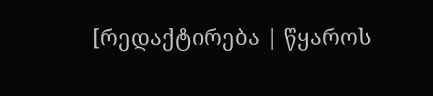[რედაქტირება | წყაროს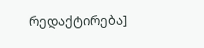რედაქტირება]